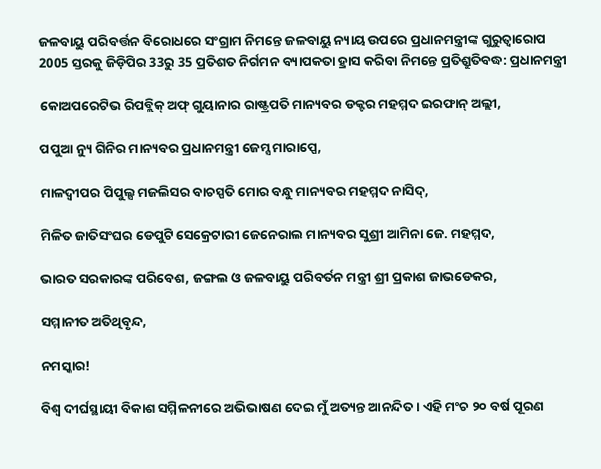ଜଳବାୟୁ ପରିବର୍ତ୍ତନ ବିରୋଧରେ ସଂଗ୍ରାମ ନିମନ୍ତେ ଜଳବାୟୁ ନ୍ୟାୟ ଉପରେ ପ୍ରଧାନମନ୍ତ୍ରୀଙ୍କ ଗୁରୁତ୍ୱାରୋପ
2005 ସ୍ତରକୁ ଜିଡ଼ିପିର 33ରୁ 35 ପ୍ରତିଶତ ନିର୍ଗମନ ବ୍ୟାପକତା ହ୍ରାସ କରିବା ନିମନ୍ତେ ପ୍ରତିଶ୍ରୁତିବଦ୍ଧ: ପ୍ରଧାନମନ୍ତ୍ରୀ

କୋଅପରେଟିଭ ରିପବ୍ଲିକ୍ ଅଫ୍ ଗୁୟାନାର ରାଷ୍ଟ୍ରପତି ମାନ୍ୟବର ଡକ୍ଟର ମହମ୍ମଦ ଇରଫାନ୍ ଅଲ୍ଲୀ,

ପପୁଆ ନ୍ୟୁ ଗିନିର ମାନ୍ୟବର ପ୍ରଧାନମନ୍ତ୍ରୀ ଜେମ୍ସ ମାରାପ୍ପେ,

ମାଳଦ୍ୱୀପର ପିପୁଲ୍ସ ମଜଲିସର ବାଚସ୍ପତି ମୋର ବନ୍ଧୁ ମାନ୍ୟବର ମହମ୍ମଦ ନାସିଦ୍‌,

ମିଳିତ ଜାତିସଂଘର ଡେପୁଟି ସେକ୍ରେଟାରୀ ଜେନେରାଲ ମାନ୍ୟବର ସୁଶ୍ରୀ ଆମିନା ଜେ. ମହମ୍ମଦ,

ଭାରତ ସରକାରଙ୍କ ପରିବେଶ, ଜଙ୍ଗଲ ଓ ଜଳବାୟୁ ପରିବର୍ତନ ମନ୍ତ୍ରୀ ଶ୍ରୀ ପ୍ରକାଶ ଜାଭଡେକର,

ସମ୍ମାନୀତ ଅତିଥିବୃନ୍ଦ,

ନମସ୍କାର!

ବିଶ୍ୱ ଦୀର୍ଘସ୍ଥାୟୀ ବିକାଶ ସମ୍ମିଳନୀରେ ଅଭିଭାଷଣ ଦେଇ ମୁଁ ଅତ୍ୟନ୍ତ ଆନନ୍ଦିତ । ଏହି ମଂଚ ୨୦ ବର୍ଷ ପୂରଣ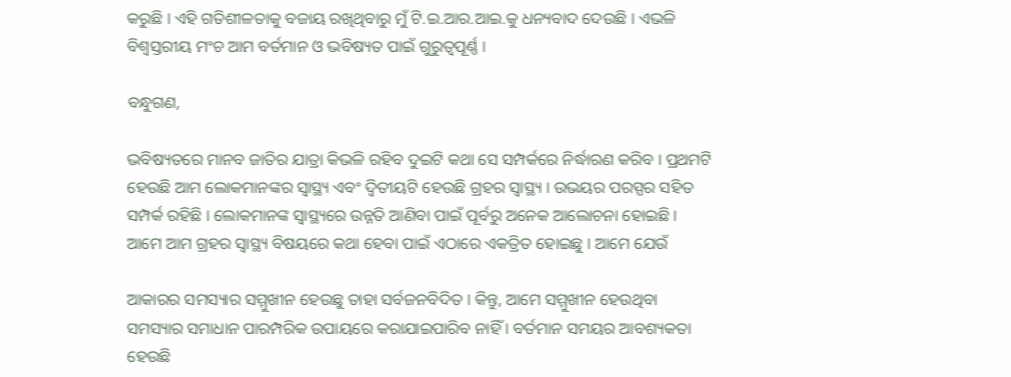କରୁଛି । ଏହି ଗତିଶୀଳତାକୁ ବଜାୟ ରଖିଥିବାରୁ ମୁଁ ଟି.ଇ.ଆର.ଆଇ.କୁ ଧନ୍ୟବାଦ ଦେଉଛି । ଏଭଳି ବିଶ୍ୱସ୍ତରୀୟ ମଂଚ ଆମ ବର୍ତମାନ ଓ ଭବିଷ୍ୟତ ପାଇଁ ଗୁରୁତ୍ୱପୂର୍ଣ୍ଣ ।

ବନ୍ଧୁଗଣ,

ଭବିଷ୍ୟତରେ ମାନବ ଜାତିର ଯାତ୍ରା କିଭଳି ରହିବ ଦୁଇଟି କଥା ସେ ସମ୍ପର୍କରେ ନିର୍ଦ୍ଧାରଣ କରିବ । ପ୍ରଥମଟି ହେଉଛି ଆମ ଲୋକମାନଙ୍କର ସ୍ୱାସ୍ଥ୍ୟ ଏବଂ ଦ୍ୱିତୀୟଟି ହେଉଛି ଗ୍ରହର ସ୍ୱାସ୍ଥ୍ୟ । ଉଭୟର ପରସ୍ପର ସହିତ ସମ୍ପର୍କ ରହିଛି । ଲୋକମାନଙ୍କ ସ୍ୱାସ୍ଥ୍ୟରେ ଉନ୍ନତି ଆଣିବା ପାଇଁ ପୂର୍ବରୁ ଅନେକ ଆଲୋଚନା ହୋଇଛି । ଆମେ ଆମ ଗ୍ରହର ସ୍ୱାସ୍ଥ୍ୟ ବିଷୟରେ କଥା ହେବା ପାଇଁ ଏଠାରେ ଏକତ୍ରିତ ହୋଇଛୁ । ଆମେ ଯେଉଁ

ଆକାରର ସମସ୍ୟାର ସମ୍ମୁଖୀନ ହେଉଛୁ ତାହା ସର୍ବଜନବିଦିତ । କିନ୍ତୁ, ଆମେ ସମ୍ମୁଖୀନ ହେଉଥିବା ସମସ୍ୟାର ସମାଧାନ ପାରମ୍ପରିକ ଉପାୟରେ କରାଯାଇପାରିବ ନାହିଁ । ବର୍ତମାନ ସମୟର ଆବଶ୍ୟକତା ହେଉଛି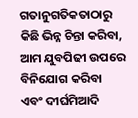ଗତାନୁଗତିକତାଠାରୁ କିଛି ଭିନ୍ନ ଚିନ୍ତା କରିବା, ଆମ ଯୁବପିଢୀ ଉପରେ ବିନିଯୋଗ କରିବା ଏବଂ ଦୀର୍ଘମିଆଦି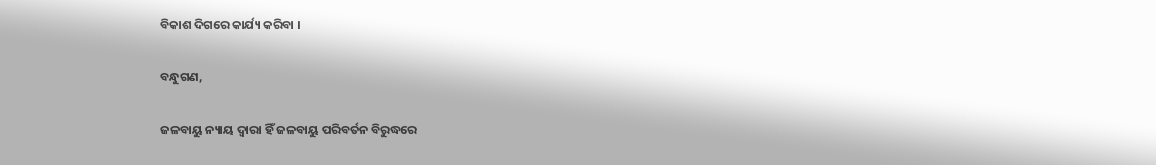ବିକାଶ ଦିଗରେ କାର୍ଯ୍ୟ କରିବା ।

ବନ୍ଧୁଗଣ,

ଜଳବାୟୁ ନ୍ୟାୟ ଦ୍ୱାରା ହିଁ ଜଳବାୟୁ ପରିବର୍ତନ ବିରୁଦ୍ଧରେ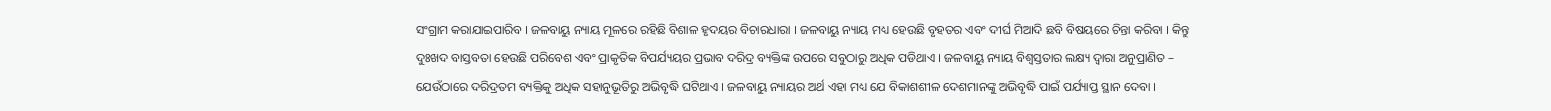ସଂଗ୍ରାମ କରାଯାଇପାରିବ । ଜଳବାୟୁ ନ୍ୟାୟ ମୂଳରେ ରହିଛି ବିଶାଳ ହୃଦୟର ବିଚାରଧାରା । ଜଳବାୟୁ ନ୍ୟାୟ ମଧ୍ୟ ହେଉଛି ବୃହତର ଏବଂ ଦୀର୍ଘ ମିଆଦି ଛବି ବିଷୟରେ ଚିନ୍ତା କରିବା । କିନ୍ତୁ ଦୁଃଖଦ ବାସ୍ତବତା ହେଉଛି ପରିବେଶ ଏବଂ ପ୍ରାକୃତିକ ବିପର୍ଯ୍ୟୟର ପ୍ରଭାବ ଦରିଦ୍ର ବ୍ୟକ୍ତିଙ୍କ ଉପରେ ସବୁଠାରୁ ଅଧିକ ପଡିଥାଏ । ଜଳବାୟୁ ନ୍ୟାୟ ବିଶ୍ୱସ୍ତତାର ଲକ୍ଷ୍ୟ ଦ୍ୱାରା ଅନୁପ୍ରାଣିତ – ଯେଉଁଠାରେ ଦରିଦ୍ରତମ ବ୍ୟକ୍ତିକୁ ଅଧିକ ସହାନୁଭୂତିରୁ ଅଭିବୃଦ୍ଧି ଘଟିଥାଏ । ଜଳବାୟୁ ନ୍ୟାୟର ଅର୍ଥ ଏହା ମଧ୍ୟ ଯେ ବିକାଶଶୀଳ ଦେଶମାନଙ୍କୁ ଅଭିବୃଦ୍ଧି ପାଇଁ ପର୍ଯ୍ୟାପ୍ତ ସ୍ଥାନ ଦେବା ।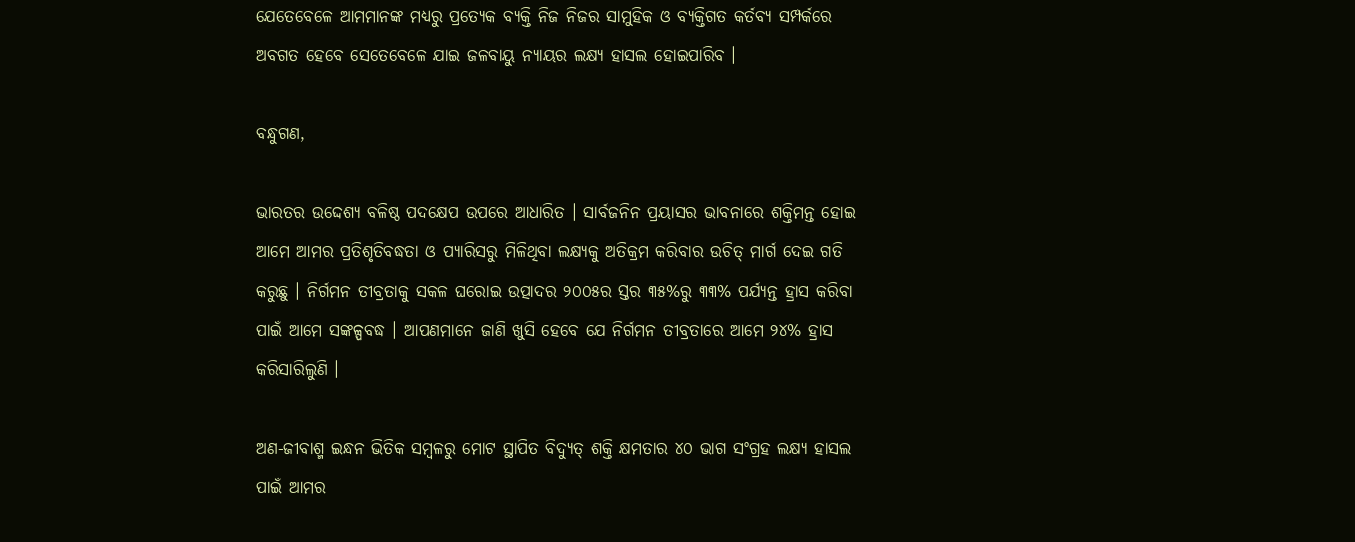ଯେତେବେଳେ ଆମମାନଙ୍କ ମଧ୍ୟରୁ ପ୍ରତ୍ୟେକ ବ୍ୟକ୍ତି ନିଜ ନିଜର ସାମୁହିକ ଓ ବ୍ୟକ୍ତିଗତ କର୍ତବ୍ୟ ସମ୍ପର୍କରେ ଅବଗତ ହେବେ ସେତେବେଳେ ଯାଇ ଜଳବାୟୁ ନ୍ୟାୟର ଲକ୍ଷ୍ୟ ହାସଲ ହୋଇପାରିବ ।

ବନ୍ଧୁଗଣ,

ଭାରତର ଉଦ୍ଦେଶ୍ୟ ବଳିଷ୍ଠ ପଦକ୍ଷେପ ଉପରେ ଆଧାରିତ । ସାର୍ବଜନିନ ପ୍ରୟାସର ଭାବନାରେ ଶକ୍ତିମନ୍ତ ହୋଇ ଆମେ ଆମର ପ୍ରତିଶୃତିବଦ୍ଧତା ଓ ପ୍ୟାରିସରୁ ମିଳିଥିବା ଲକ୍ଷ୍ୟକୁ ଅତିକ୍ରମ କରିବାର ଉଚିତ୍ ମାର୍ଗ ଦେଇ ଗତି କରୁଛୁ । ନିର୍ଗମନ ତୀବ୍ରତାକୁ ସକଳ ଘରୋଇ ଉତ୍ପାଦର ୨୦୦୫ର ସ୍ତର ୩୫%ରୁ ୩୩% ପର୍ଯ୍ୟନ୍ତ ହ୍ରାସ କରିବା ପାଇଁ ଆମେ ସଙ୍କଳ୍ପବଦ୍ଧ । ଆପଣମାନେ ଜାଣି ଖୁସି ହେବେ ଯେ ନିର୍ଗମନ ତୀବ୍ରତାରେ ଆମେ ୨୪% ହ୍ରାସ କରିସାରିଲୁଣି ।

ଅଣ-ଜୀବାଶ୍ମ ଇନ୍ଧନ ଭିତିକ ସମ୍ବଳରୁ ମୋଟ ସ୍ଥାପିତ ବିଦ୍ୟୁତ୍ ଶକ୍ତି କ୍ଷମତାର ୪୦ ଭାଗ ସଂଗ୍ରହ ଲକ୍ଷ୍ୟ ହାସଲ ପାଇଁ ଆମର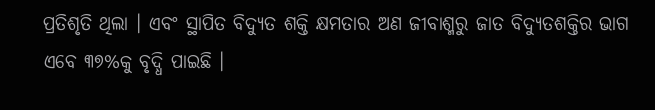ପ୍ରତିଶୃତି ଥିଲା । ଏବଂ ସ୍ଥାପିତ ବିଦ୍ୟୁତ ଶକ୍ତି କ୍ଷମତାର ଅଣ ଜୀବାଶ୍ମରୁ ଜାତ ବିଦ୍ୟୁତଶକ୍ତିର ଭାଗ ଏବେ ୩୭%କୁ ବୃଦ୍ଧି ପାଇଛି ।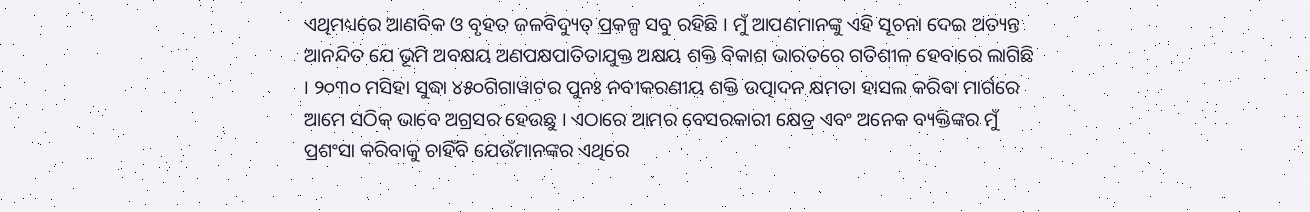ଏଥିମଧ୍ୟରେ ଆଣବିକ ଓ ବୃହତ ଜଳବିଦ୍ୟୁତ୍ ପ୍ରକଳ୍ପ ସବୁ ରହିଛି । ମୁଁ ଆପଣମାନଙ୍କୁ ଏହି ସୂଚନା ଦେଇ ଅତ୍ୟନ୍ତ ଆନନ୍ଦିତ ଯେ ଭୂମି ଅବକ୍ଷୟ ଅଣପକ୍ଷପାତିତାଯୁକ୍ତ ଅକ୍ଷୟ ଶକ୍ତି ବିକାଶ ଭାରତରେ ଗତିଶୀଳ ହେବାରେ ଲାଗିଛି । ୨୦୩୦ ମସିହା ସୁଦ୍ଧା ୪୫୦ଗିଗାୱାଟର ପୁନଃ ନବୀକରଣୀୟ ଶକ୍ତି ଉତ୍ପାଦନ କ୍ଷମତା ହାସଲ କରିବା ମାର୍ଗରେ ଆମେ ସଠିକ୍ ଭାବେ ଅଗ୍ରସର ହେଉଛୁ । ଏଠାରେ ଆମର ବେସରକାରୀ କ୍ଷେତ୍ର ଏବଂ ଅନେକ ବ୍ୟକ୍ତିଙ୍କର ମୁଁ ପ୍ରଶଂସା କରିବାକୁ ଚାହିଁବି ଯେଉଁମାନଙ୍କର ଏଥିରେ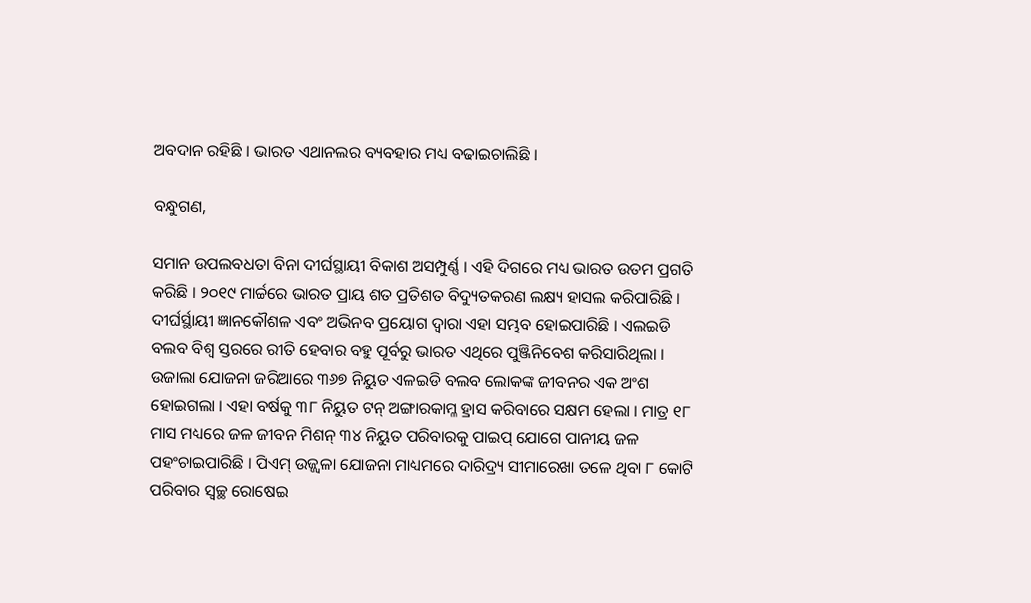ଅବଦାନ ରହିଛି । ଭାରତ ଏଥାନଲର ବ୍ୟବହାର ମଧ୍ୟ ବଢାଇଚାଲିଛି ।

ବନ୍ଧୁଗଣ,

ସମାନ ଉପଲବଧତା ବିନା ଦୀର୍ଘସ୍ଥାୟୀ ବିକାଶ ଅସମ୍ପୁର୍ଣ୍ଣ । ଏହି ଦିଗରେ ମଧ୍ୟ ଭାରତ ଉତମ ପ୍ରଗତି କରିଛି । ୨୦୧୯ ମାର୍ଚ୍ଚରେ ଭାରତ ପ୍ରାୟ ଶତ ପ୍ରତିଶତ ବିଦ୍ୟୁତକରଣ ଲକ୍ଷ୍ୟ ହାସଲ କରିପାରିଛି । ଦୀର୍ଘର୍ସ୍ଥାୟୀ ଜ୍ଞାନକୌଶଳ ଏବଂ ଅଭିନବ ପ୍ରୟୋଗ ଦ୍ୱାରା ଏହା ସମ୍ଭବ ହୋଇପାରିଛି । ଏଲଇଡି ବଲବ ବିଶ୍ୱ ସ୍ତରରେ ରୀତି ହେବାର ବହୁ ପୂର୍ବରୁ ଭାରତ ଏଥିରେ ପୁଞ୍ଜିନିବେଶ କରିସାରିଥିଲା । ଉଜାଲା ଯୋଜନା ଜରିଆରେ ୩୬୭ ନିୟୁତ ଏଳଇଡି ବଲବ ଲୋକଙ୍କ ଜୀବନର ଏକ ଅଂଶ ହୋଇଗଲା । ଏହା ବର୍ଷକୁ ୩୮ ନିୟୁତ ଟନ୍ ଅଙ୍ଗାରକାମ୍ଳ ହ୍ରାସ କରିବାରେ ସକ୍ଷମ ହେଲା । ମାତ୍ର ୧୮ ମାସ ମଧ୍ୟରେ ଜଳ ଜୀବନ ମିଶନ୍ ୩୪ ନିୟୁତ ପରିବାରକୁ ପାଇପ୍ ଯୋଗେ ପାନୀୟ ଜଳ ପହଂଚାଇପାରିଛି । ପିଏମ୍ ଉଜ୍ଜ୍ୱଳା ଯୋଜନା ମାଧ୍ୟମରେ ଦାରିଦ୍ର‌୍ୟ ସୀମାରେଖା ତଳେ ଥିବା ୮ କୋଟି ପରିବାର ସ୍ୱଚ୍ଛ ରୋଷେଇ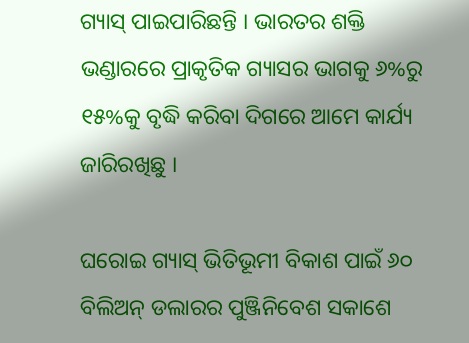ଗ୍ୟାସ୍ ପାଇପାରିଛନ୍ତି । ଭାରତର ଶକ୍ତି ଭଣ୍ଡାରରେ ପ୍ରାକୃତିକ ଗ୍ୟାସର ଭାଗକୁ ୬%ରୁ ୧୫%କୁ ବୃଦ୍ଧି କରିବା ଦିଗରେ ଆମେ କାର୍ଯ୍ୟ ଜାରିରଖିଛୁ ।

ଘରୋଇ ଗ୍ୟାସ୍ ଭିତିଭୂମୀ ବିକାଶ ପାଇଁ ୬୦ ବିଲିଅନ୍ ଡଲାରର ପୁଞ୍ଜିନିବେଶ ସକାଶେ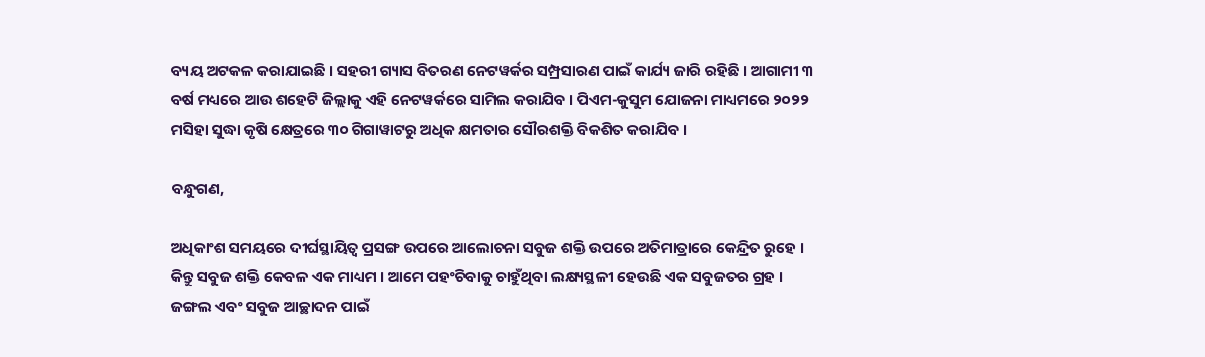ବ୍ୟୟ ଅଟକଳ କରାଯାଇଛି । ସହରୀ ଗ୍ୟାସ ବିତରଣ ନେଟୱର୍କର ସମ୍ପ୍ରସାରଣ ପାଇଁ କାର୍ଯ୍ୟ ଜାରି ରହିଛି । ଆଗାମୀ ୩ ବର୍ଷ ମଧ୍ୟରେ ଆଉ ଶହେଟି ଜିଲ୍ଲାକୁ ଏହି ନେଟୱର୍କରେ ସାମିଲ କରାଯିବ । ପିଏମ-କୁସୁମ ଯୋଜନା ମାଧ୍ୟମରେ ୨୦୨୨ ମସିହା ସୁଦ୍ଧା କୃଷି କ୍ଷେତ୍ରରେ ୩୦ ଗିଗାୱାଟରୁ ଅଧିକ କ୍ଷମତାର ସୌରଶକ୍ତି ବିକଶିତ କରାଯିବ ।

ବନ୍ଧୁଗଣ,

ଅଧିକାଂଶ ସମୟରେ ଦୀର୍ଘସ୍ଥାୟିତ୍ୱ ପ୍ରସଙ୍ଗ ଉପରେ ଆଲୋଚନା ସବୁଜ ଶକ୍ତି ଉପରେ ଅତିମାତ୍ରାରେ କେନ୍ଦ୍ରିତ ରୁହେ । କିନ୍ତୁ ସବୁଜ ଶକ୍ତି କେବଳ ଏକ ମାଧ୍ୟମ । ଆମେ ପହଂଚିବାକୁ ଚାହୁଁଥିବା ଲକ୍ଷ୍ୟସ୍ଥଳୀ ହେଉଛି ଏକ ସବୁଜତର ଗ୍ରହ । ଜଙ୍ଗଲ ଏବଂ ସବୁଜ ଆଚ୍ଛାଦନ ପାଇଁ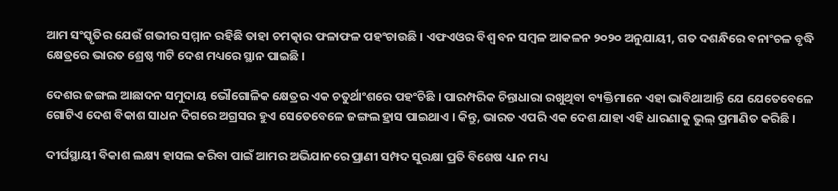ଆମ ସଂସ୍କୃତିର ଯେଉଁ ଗଭୀର ସମ୍ମାନ ରହିଛି ତାହା ଚମତ୍କାର ଫଳାଫଳ ପହଂଚାଉଛି । ଏଫଏଓର ବିଶ୍ୱ ବନ ସମ୍ବଳ ଆକଳନ ୨୦୨୦ ଅନୁଯାୟୀ, ଗତ ଦଶନ୍ଧିରେ ବନାଂଚଳ ବୃଦ୍ଧି କ୍ଷେତ୍ରରେ ଭାରତ ଶ୍ରେଷ୍ଠ ୩ଟି ଦେଶ ମଧ୍ୟରେ ସ୍ଥାନ ପାଇଛି ।

ଦେଶର ଜଙ୍ଗଲ ଆଛାଦନ ସମୁଦାୟ ଭୌଗୋଳିକ କ୍ଷେତ୍ରର ଏକ ଚତୁର୍ଥାଂଶରେ ପହଂଚିଛି । ପାରମ୍ପରିକ ଚିନ୍ତାଧାରା ରଖୁଥିବା ବ୍ୟକ୍ତିମାନେ ଏହା ଭାବିଥାଆନ୍ତି ଯେ ଯେତେବେଳେ ଗୋଟିଏ ଦେଶ ବିକାଶ ସାଧନ ଦିଗରେ ଅଗ୍ରସର ହୁଏ ସେତେବେଳେ ଜଙ୍ଗଲ ହ୍ରାସ ପାଇଥାଏ । କିନ୍ତୁ, ଭାରତ ଏପରି ଏକ ଦେଶ ଯାହା ଏହି ଧାରଣାକୁ ଭୁଲ୍ ପ୍ରମାଣିତ କରିଛି ।

ଦୀର୍ଘସ୍ଥାୟୀ ବିକାଶ ଲକ୍ଷ୍ୟ ହାସଲ କରିବା ପାଇଁ ଆମର ଅଭିଯାନରେ ପ୍ରାଣୀ ସମ୍ପଦ ସୁରକ୍ଷା ପ୍ରତି ବିଶେଷ ଧ୍ୟାନ ମଧ୍ୟ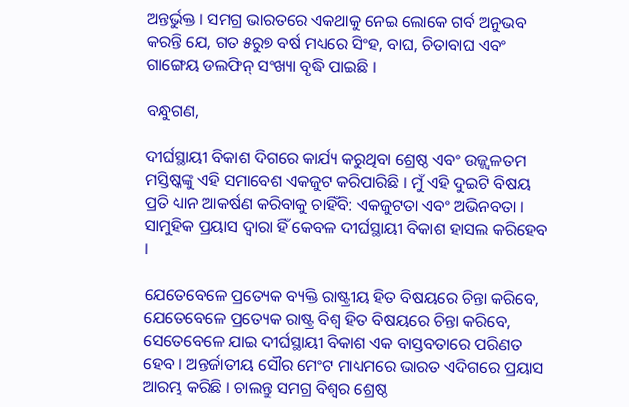ଅନ୍ତର୍ଭୁକ୍ତ । ସମଗ୍ର ଭାରତରେ ଏକଥାକୁ ନେଇ ଲୋକେ ଗର୍ବ ଅନୁଭବ କରନ୍ତି ଯେ, ଗତ ୫ରୁ୭ ବର୍ଷ ମଧ୍ୟରେ ସିଂହ, ବାଘ, ଚିତାବାଘ ଏବଂ ଗାଙ୍ଗେୟ ଡଲଫିନ୍ ସଂଖ୍ୟା ବୃଦ୍ଧି ପାଇଛି ।

ବନ୍ଧୁଗଣ,

ଦୀର୍ଘସ୍ଥାୟୀ ବିକାଶ ଦିଗରେ କାର୍ଯ୍ୟ କରୁଥିବା ଶ୍ରେଷ୍ଠ ଏବଂ ଉଜ୍ଜ୍ୱଳତମ ମସ୍ତିଷ୍କଙ୍କୁ ଏହି ସମାବେଶ ଏକଜୁଟ କରିପାରିଛି । ମୁଁ ଏହି ଦୁଇଟି ବିଷୟ ପ୍ରତି ଧ୍ୟାନ ଆକର୍ଷଣ କରିବାକୁ ଚାହିଁବି: ଏକଜୁଟତା ଏବଂ ଅଭିନବତା । ସାମୁହିକ ପ୍ରୟାସ ଦ୍ୱାରା ହିଁ କେବଳ ଦୀର୍ଘସ୍ଥାୟୀ ବିକାଶ ହାସଲ କରିହେବ ।

ଯେତେବେଳେ ପ୍ରତ୍ୟେକ ବ୍ୟକ୍ତି ରାଷ୍ଟ୍ରୀୟ ହିତ ବିଷୟରେ ଚିନ୍ତା କରିବେ, ଯେତେବେଳେ ପ୍ରତ୍ୟେକ ରାଷ୍ଟ୍ର ବିଶ୍ୱ ହିତ ବିଷୟରେ ଚିନ୍ତା କରିବେ, ସେତେବେଳେ ଯାଇ ଦୀର୍ଘସ୍ଥାୟୀ ବିକାଶ ଏକ ବାସ୍ତବତାରେ ପରିଣତ ହେବ । ଅନ୍ତର୍ଜାତୀୟ ସୌର ମେଂଟ ମାଧ୍ୟମରେ ଭାରତ ଏଦିଗରେ ପ୍ରୟାସ ଆରମ୍ଭ କରିଛି । ଚାଲନ୍ତୁ ସମଗ୍ର ବିଶ୍ୱର ଶ୍ରେଷ୍ଠ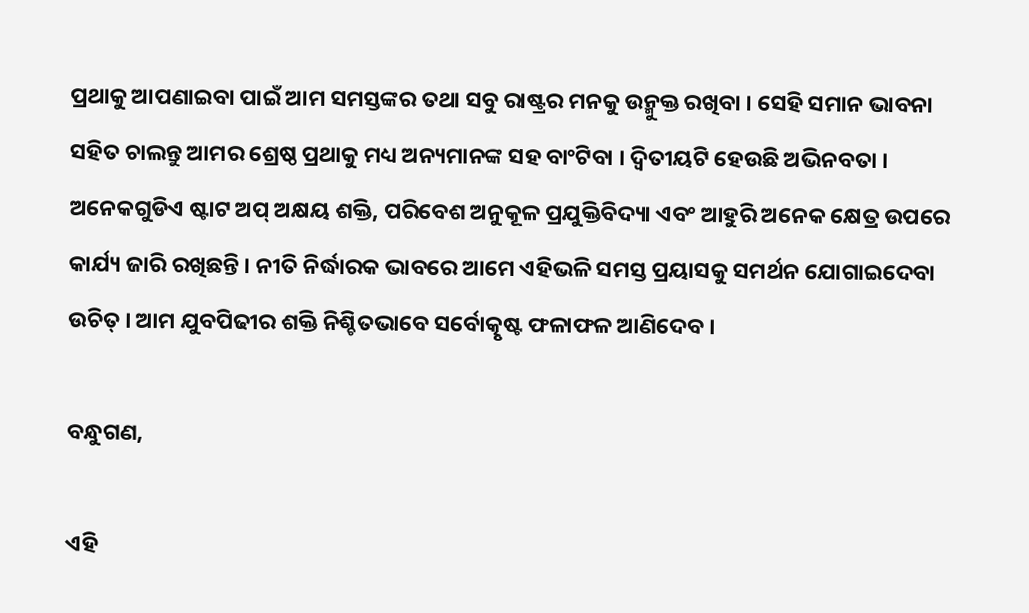ପ୍ରଥାକୁ ଆପଣାଇବା ପାଇଁ ଆମ ସମସ୍ତଙ୍କର ତଥା ସବୁ ରାଷ୍ଟ୍ରର ମନକୁ ଉନ୍ମୁକ୍ତ ରଖିବା । ସେହି ସମାନ ଭାବନା ସହିତ ଚାଲନ୍ତୁ ଆମର ଶ୍ରେଷ୍ଠ ପ୍ରଥାକୁ ମଧ୍ୟ ଅନ୍ୟମାନଙ୍କ ସହ ବାଂଟିବା । ଦ୍ୱିତୀୟଟି ହେଉଛି ଅଭିନବତା । ଅନେକଗୁଡିଏ ଷ୍ଟାଟ ଅପ୍ ଅକ୍ଷୟ ଶକ୍ତି, ପରିବେଶ ଅନୁକୂଳ ପ୍ରଯୁକ୍ତିବିଦ୍ୟା ଏବଂ ଆହୁରି ଅନେକ କ୍ଷେତ୍ର ଉପରେ କାର୍ଯ୍ୟ ଜାରି ରଖିଛନ୍ତି । ନୀତି ନିର୍ଦ୍ଧାରକ ଭାବରେ ଆମେ ଏହିଭଳି ସମସ୍ତ ପ୍ରୟାସକୁ ସମର୍ଥନ ଯୋଗାଇଦେବା ଉଚିତ୍ । ଆମ ଯୁବପିଢୀର ଶକ୍ତି ନିଶ୍ଚିତଭାବେ ସର୍ବୋତ୍କୃଷ୍ଟ ଫଳାଫଳ ଆଣିଦେବ ।

ବନ୍ଧୁଗଣ,

ଏହି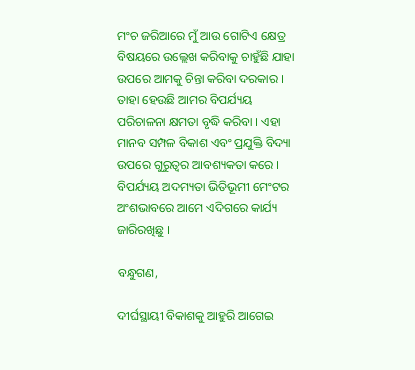ମଂଚ ଜରିଆରେ ମୁଁ ଆଉ ଗୋଟିଏ କ୍ଷେତ୍ର ବିଷୟରେ ଉଲ୍ଲେଖ କରିବାକୁ ଚାହୁଁଛି ଯାହା ଉପରେ ଆମକୁ ଚିନ୍ତା କରିବା ଦରକାର । ତାହା ହେଉଛି ଆମର ବିପର୍ଯ୍ୟୟ ପରିଚାଳନା କ୍ଷମତା ବୃଦ୍ଧି କରିବା । ଏହା ମାନବ ସମ୍ପଳ ବିକାଶ ଏବଂ ପ୍ରଯୁକ୍ତି ବିଦ୍ୟା ଉପରେ ଗୁରୁତ୍ୱର ଆବଶ୍ୟକତା କରେ । ବିପର୍ଯ୍ୟୟ ଅଦମ୍ୟତା ଭିତିଭୂମୀ ମେଂଟର ଅଂଶଭାବରେ ଆମେ ଏଦିଗରେ କାର୍ଯ୍ୟ ଜାରିରଖିଛୁ ।

ବନ୍ଧୁଗଣ,

ଦୀର୍ଘସ୍ଥାୟୀ ବିକାଶକୁ ଆହୁରି ଆଗେଇ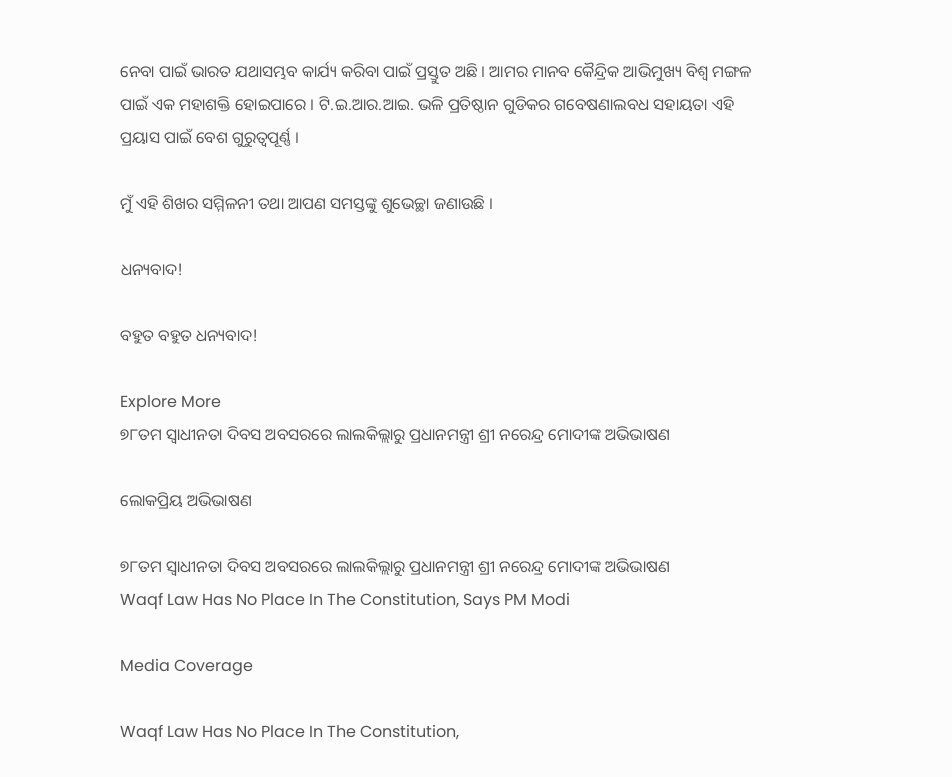ନେବା ପାଇଁ ଭାରତ ଯଥାସମ୍ଭବ କାର୍ଯ୍ୟ କରିବା ପାଇଁ ପ୍ରସ୍ତୁତ ଅଛି । ଆମର ମାନବ କୈନ୍ଦ୍ରିକ ଆଭିମୁଖ୍ୟ ବିଶ୍ୱ ମଙ୍ଗଳ ପାଇଁ ଏକ ମହାଶକ୍ତି ହୋଇପାରେ । ଟି.ଇ.ଆର.ଆଇ. ଭଳି ପ୍ରତିଷ୍ଠାନ ଗୁଡିକର ଗବେଷଣାଲବଧ ସହାୟତା ଏହି ପ୍ରୟାସ ପାଇଁ ବେଶ ଗୁରୁତ୍ୱପୂର୍ଣ୍ଣ ।

ମୁଁ ଏହି ଶିଖର ସମ୍ମିଳନୀ ତଥା ଆପଣ ସମସ୍ତଙ୍କୁ ଶୁଭେଚ୍ଛା ଜଣାଉଛି ।

ଧନ୍ୟବାଦ!

ବହୁତ ବହୁତ ଧନ୍ୟବାଦ!

Explore More
୭୮ତମ ସ୍ୱାଧୀନତା ଦିବସ ଅବସରରେ ଲାଲକିଲ୍ଲାରୁ ପ୍ରଧାନମନ୍ତ୍ରୀ ଶ୍ରୀ ନରେନ୍ଦ୍ର ମୋଦୀଙ୍କ ଅଭିଭାଷଣ

ଲୋକପ୍ରିୟ ଅଭିଭାଷଣ

୭୮ତମ ସ୍ୱାଧୀନତା ଦିବସ ଅବସରରେ ଲାଲକିଲ୍ଲାରୁ ପ୍ରଧାନମନ୍ତ୍ରୀ ଶ୍ରୀ ନରେନ୍ଦ୍ର ମୋଦୀଙ୍କ ଅଭିଭାଷଣ
Waqf Law Has No Place In The Constitution, Says PM Modi

Media Coverage

Waqf Law Has No Place In The Constitution,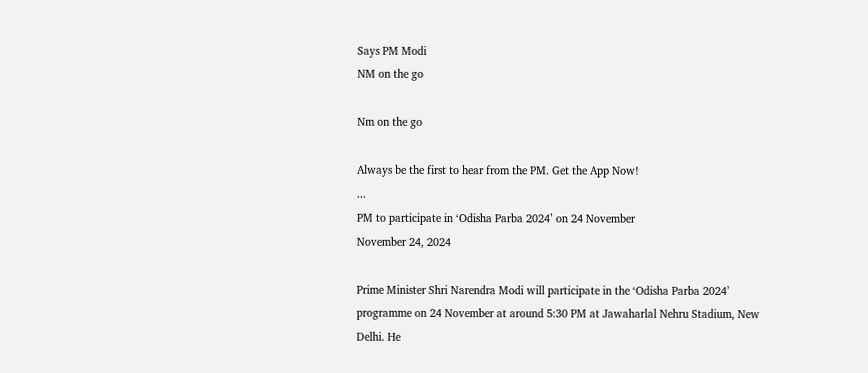Says PM Modi
NM on the go

Nm on the go

Always be the first to hear from the PM. Get the App Now!
...
PM to participate in ‘Odisha Parba 2024’ on 24 November
November 24, 2024

Prime Minister Shri Narendra Modi will participate in the ‘Odisha Parba 2024’ programme on 24 November at around 5:30 PM at Jawaharlal Nehru Stadium, New Delhi. He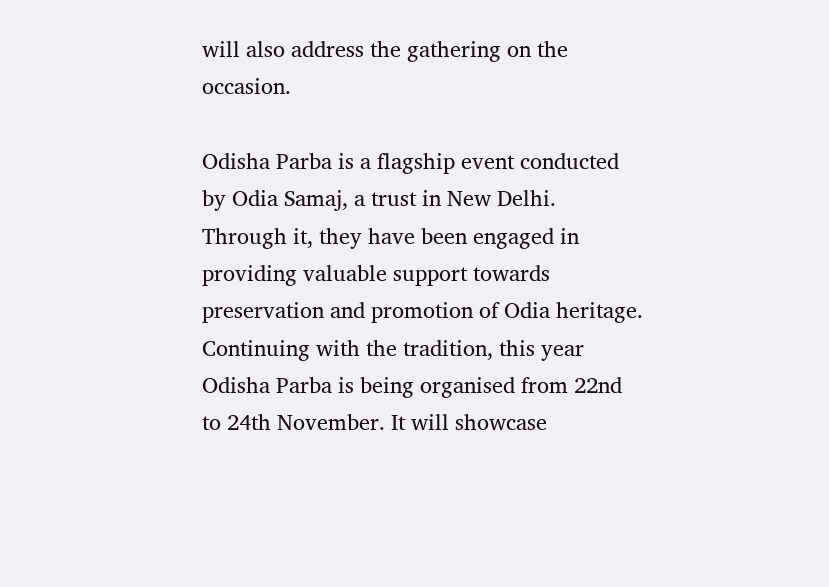will also address the gathering on the occasion.

Odisha Parba is a flagship event conducted by Odia Samaj, a trust in New Delhi. Through it, they have been engaged in providing valuable support towards preservation and promotion of Odia heritage. Continuing with the tradition, this year Odisha Parba is being organised from 22nd to 24th November. It will showcase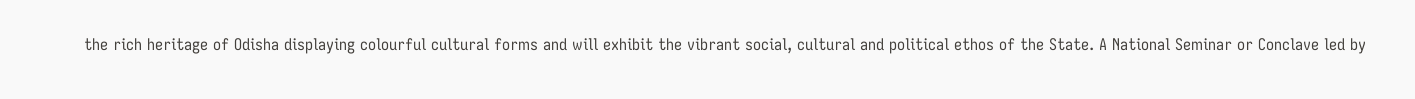the rich heritage of Odisha displaying colourful cultural forms and will exhibit the vibrant social, cultural and political ethos of the State. A National Seminar or Conclave led by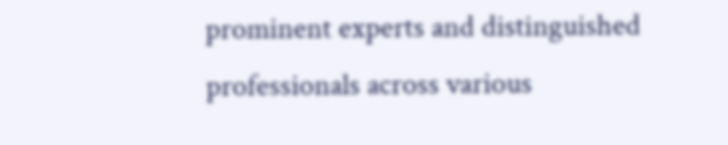prominent experts and distinguished professionals across various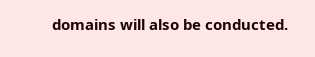domains will also be conducted.